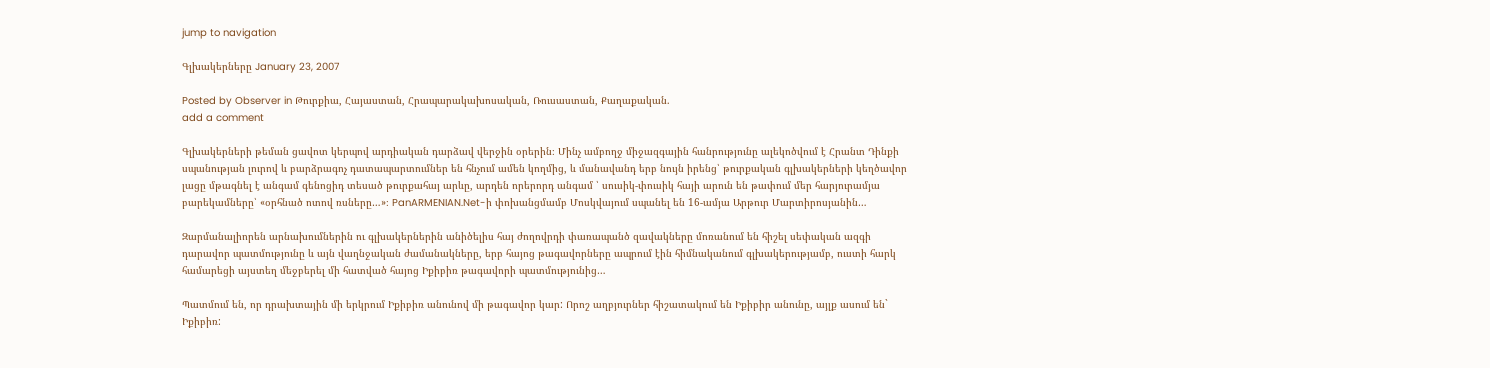jump to navigation

Գլխակերները January 23, 2007

Posted by Observer in Թուրքիա, Հայաստան, Հրապարակախոսական, Ռուսաստան, Քաղաքական.
add a comment

Գլխակերների թեման ցավոտ կերպով արդիական դարձավ վերջին օրերին։ Մինչ ամբողջ միջազգային հանրությունը ալեկոծվում է Հրանտ Դինքի սպանության լուրով և բարձրագոչ դատապարտումներ են հնչում ամեն կողմից, և մանավանդ երբ նույն իրենց՝ թուրքական գլխակերների կեղծավոր լացը մթագնել է անգամ գենոցիդ տեսած թուրքահայ արևը, արդեն որերորդ անգամ ՝ սուսիկ-փուսիկ հայի արուն են թափում մեր հարյուրամյա բարեկամները՝ «օրհնած ոտով ռսները…»։ PanARMENIAN.Net-ի փոխանցմամբ Մոսկվայում սպանել են 16-ամյա Արթուր Մարտիրոսյանին…

Զարմանալիորեն արնախումներին ու գլխակերներին անիծելիս հայ ժողովրդի փառապանծ զավակները մոռանում են հիշել սեփական ազգի դարավոր պատմությունը և այն վաղնջական ժամանակները, երբ հայոց թագավորները ապրում էին հիմնականում գլխակերությամբ, ուստի հարկ համարեցի այստեղ մեջբերել մի հատված հայոց Իքիբիռ թագավորի պատմությունից…

Պատմում են, որ դրախտային մի երկրում Իքիբիռ անունով մի թագավոր կար: Որոշ աղբյուրներ հիշատակում են Իքիբիր անունը, այլք ասում են` Իքիբիռ: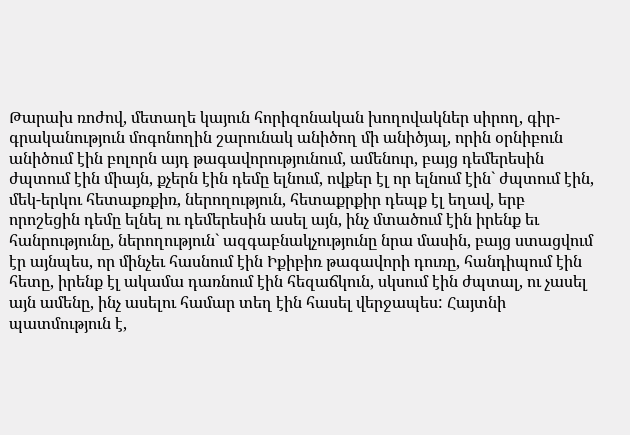Թարախ ռոժով, մետաղե կայուն հորիզոնական խողովակներ սիրող, գիր-գրականություն մոգոնողին շարունակ անիծող մի անիծյալ, որին օրնիբուն անիծում էին բոլորն այդ թագավորությունում, ամենուր, բայց դեմերեսին ժպտում էին միայն, քչերն էին դեմը ելնում, ովքեր էլ որ ելնում էին` ժպտում էին, մեկ-երկու հետաքռքիռ, ներողություն, հետաքրքիր դեպք էլ եղավ, երբ որոշեցին դեմը ելնել ու դեմերեսին ասել այն, ինչ մտածում էին իրենք եւ հանրությունը, ներողություն` ազգաբնակչությունը նրա մասին, բայց ստացվում էր այնպես, որ մինչեւ հասնում էին Իքիբիռ թագավորի դուռը, հանդիպում էին հետը, իրենք էլ ակամա դառնում էին հեզաճկուն, սկսում էին ժպտալ, ու չասել այն ամենը, ինչ ասելու համար տեղ էին հասել վերջապես: Հայտնի պատմություն է,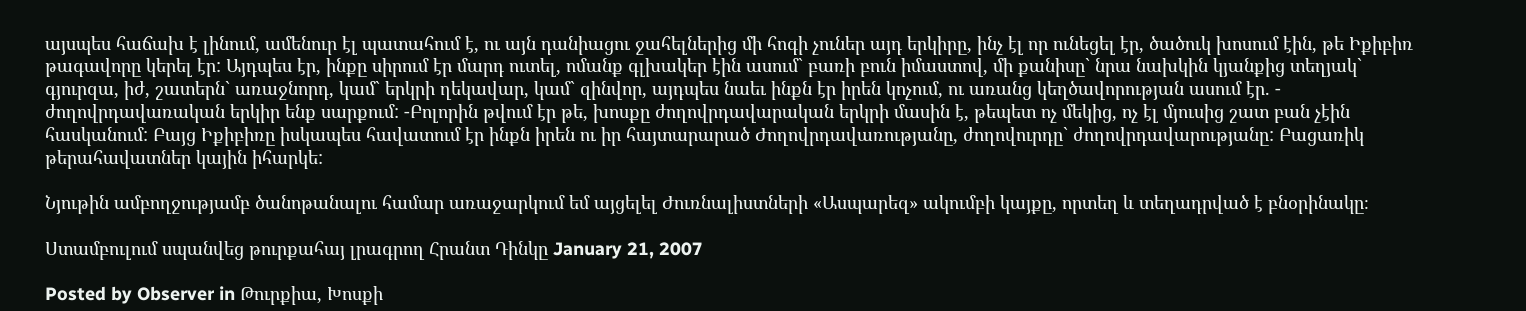այսպես հաճախ է լինում, ամենուր էլ պատահում է, ու այն դանիացու ջահելներից մի հոգի չուներ այդ երկիրը, ինչ էլ որ ունեցել էր, ծածուկ խոսում էին, թե Իքիբիռ թագավորը կերել էր: Այդպես էր, ինքը սիրում էր մարդ ուտել, ոմանք գլխակեր էին ասում` բառի բուն իմաստով, մի քանիսը` նրա նախկին կյանքից տեղյակ` գյուրզա, իժ, շատերն` առաջնորդ, կամ` երկրի ղեկավար, կամ` զինվոր, այդպես նաեւ ինքն էր իրեն կոչում, ու առանց կեղծավորության ասում էր. - ժողովրդավառական երկիր ենք սարքում: -Բոլորին թվում էր թե, խոսքը ժողովրդավարական երկրի մասին է, թեպետ ոչ մեկից, ոչ էլ մյուսից շատ բան չէին հասկանում: Բայց Իքիբիռը իսկապես հավատում էր ինքն իրեն ու իր հայտարարած Ժողովրդավառությանը, ժողովուրդը` ժողովրդավարությանը: Բացառիկ թերահավատներ կային իհարկե:

Նյութին ամբողջությամբ ծանոթանալու համար առաջարկում եմ այցելել Ժուռնալիստների «Ասպարեզ» ակումբի կայքը, որտեղ և տեղադրված է բնօրինակը։

Ստամբուլում սպանվեց թուրքահայ լրագրող Հրանտ Դինկը January 21, 2007

Posted by Observer in Թուրքիա, Խոսքի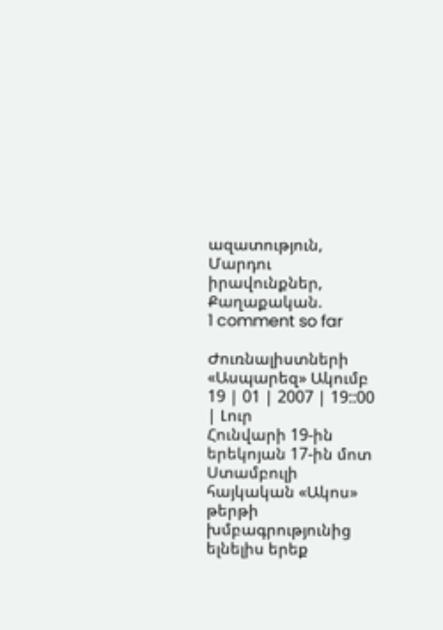ազատություն, Մարդու իրավունքներ, Քաղաքական.
1 comment so far

Ժուռնալիստների «Ասպարեզ» Ակումբ 19 | 01 | 2007 | 19::00 | Լուր
Հունվարի 19-ին երեկոյան 17-ին մոտ Ստամբուլի հայկական «Ակոս» թերթի խմբագրությունից ելնելիս երեք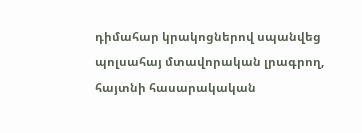դիմահար կրակոցներով սպանվեց պոլսահայ մտավորական լրագրող, հայտնի հասարակական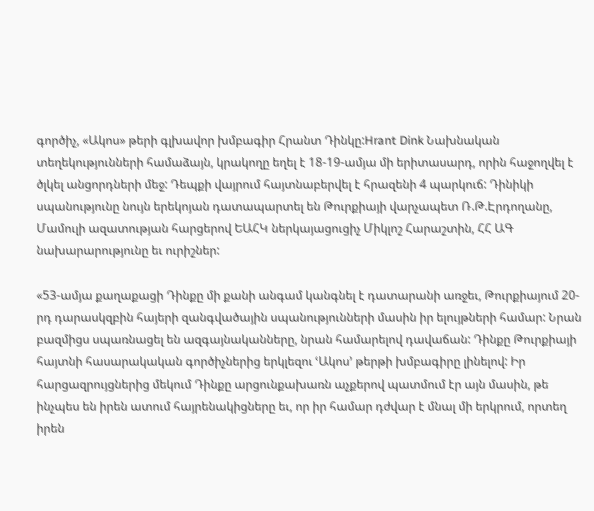գործիչ, «Ակոս» թերի գլխավոր խմբագիր Հրանտ Դինկը:Hrant Dink Նախնական տեղեկությունների համաձայն, կրակողը եղել է 18-19-ամյա մի երիտասարդ, որին հաջողվել է ծլկել անցորդների մեջ: Դեպքի վայրում հայտնաբերվել է հրազենի 4 պարկուճ: Դինիկի սպանությունը նույն երեկոյան դատապարտել են Թուրքիայի վարչապետ Ռ.Թ.Էրդողանը, Մամուլի ազատության հարցերով ԵԱՀԿ ներկայացուցիչ Միկլոշ Հարաշտին, ՀՀ ԱԳ նախարարությունը եւ ուրիշներ:

«53-ամյա քաղաքացի Դինքը մի քանի անգամ կանգնել է դատարանի առջեւ, Թուրքիայում 20-րդ դարասկզբին հայերի զանգվածային սպանությունների մասին իր ելույթների համար: Նրան բազմիցս սպառնացել են ազգայնականները, նրան համարելով դավաճան: Դինքը Թուրքիայի հայտնի հասարակական գործիչներից երկլեզու ՙԱկոս՚ թերթի խմբագիրը լինելով: Իր հարցազրույցներից մեկում Դինքը արցունքախառն աչքերով պատմում էր այն մասին, թե ինչպես են իրեն ատում հայրենակիցները եւ, որ իր համար դժվար է մնալ մի երկրում, որտեղ իրեն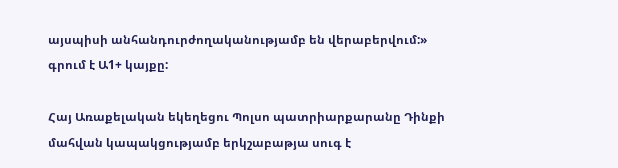այսպիսի անհանդուրժողականությամբ են վերաբերվում:» գրում է Ա1+ կայքը:

Հայ Առաքելական եկեղեցու Պոլսո պատրիարքարանը Դինքի մահվան կապակցությամբ երկշաբաթյա սուգ է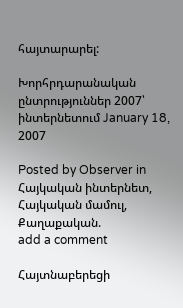հայտարարել:

Խորհրդարանական ընտրություններ 2007՝ ինտերնետում January 18, 2007

Posted by Observer in Հայկական ինտերնետ, Հայկական մամուլ, Քաղաքական.
add a comment

Հայտնաբերեցի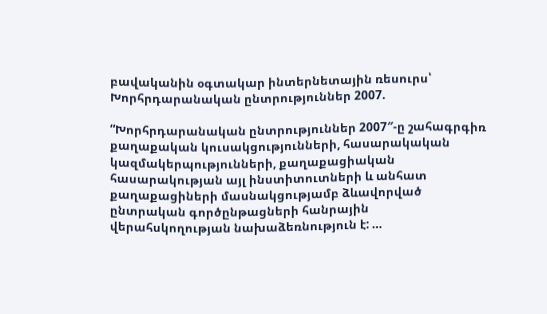բավականին օգտակար ինտերնետային ռեսուրս՝ Խորհրդարանական ընտրություններ 2007.

“Խորհրդարանական ընտրություններ 2007″-ը շահագրգիռ քաղաքական կուսակցությունների, հասարակական կազմակերպությունների, քաղաքացիական հասարակության այլ ինստիտուտների և անհատ քաղաքացիների մասնակցությամբ ձևավորված ընտրական գործընթացների հանրային վերահսկողության նախաձեռնություն է: …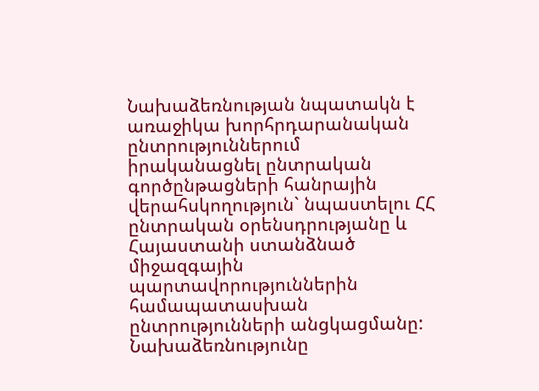Նախաձեռնության նպատակն է առաջիկա խորհրդարանական ընտրություններում իրականացնել ընտրական գործընթացների հանրային վերահսկողություն` նպաստելու ՀՀ ընտրական օրենսդրությանը և Հայաստանի ստանձնած միջազգային պարտավորություններին համապատասխան ընտրությունների անցկացմանը: Նախաձեռնությունը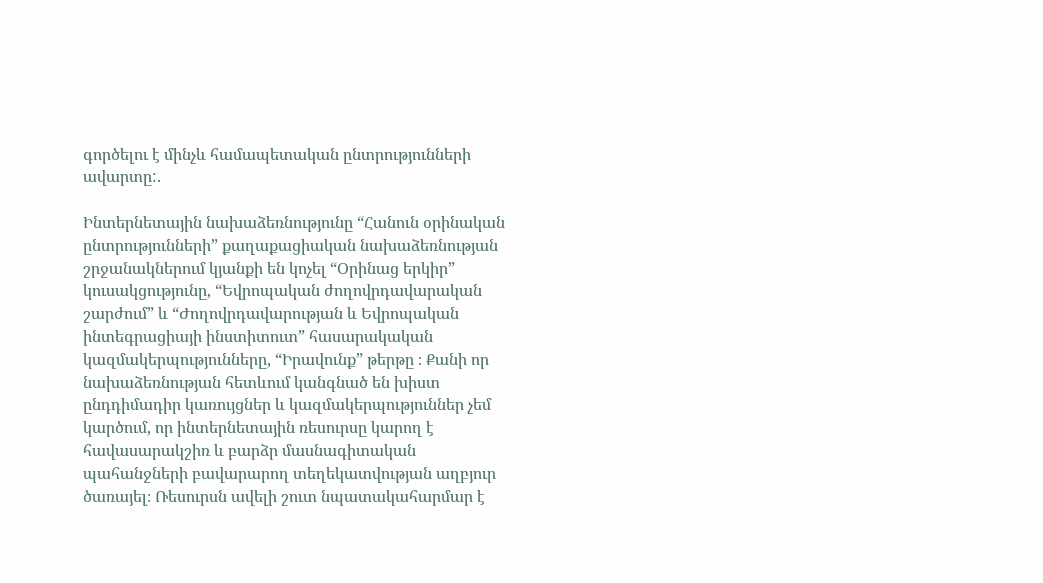գործելու է մինչև համապետական ընտրությունների ավարտը:.

Ինտերնետային նախաձեռնությունը “Հանուն օրինական ընտրությունների” քաղաքացիական նախաձեռնության շրջանակներում կյանքի են կոչել “Օրինաց երկիր” կուսակցությունը, “Եվրոպական ժողովրդավարական շարժում” և “Ժողովրդավարության և Եվրոպական ինտեգրացիայի ինստիտուտ” հասարակական կազմակերպությունները, “Իրավունք” թերթը ։ Քանի որ նախաձեռնության հետևում կանգնած են խիստ ընդդիմադիր կառույցներ և կազմակերպություններ չեմ կարծում, որ ինտերնետային ռեսուրսը կարող է հավասարակշիռ և բարձր մասնագիտական պահանջների բավարարող տեղեկատվության աղբյուր ծառայել։ Ռեսուրսն ավելի շուտ նպատակահարմար է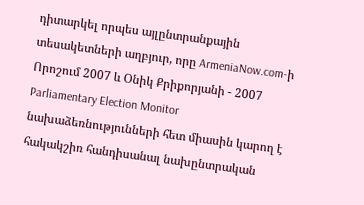դիտարկել որպես այլընտրանքային տեսակետների աղբյուր, որը ArmeniaNow.com-ի Որոշում 2007 և Օնիկ Քրիքորյանի - 2007 Parliamentary Election Monitor նախաձեռնությունների հետ միասին կարող է հակակշիռ հանդիսանալ նախընտրական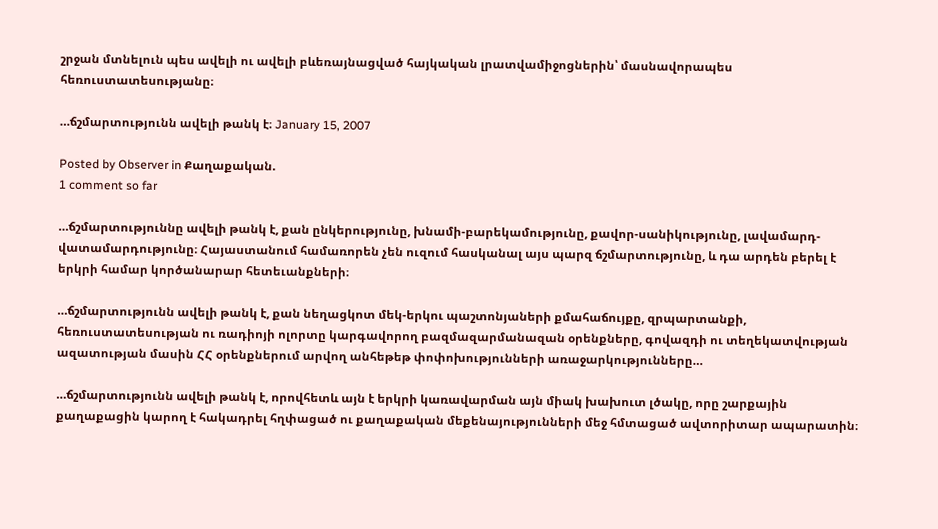շրջան մտնելուն պես ավելի ու ավելի բևեռայնացված հայկական լրատվամիջոցներին՝ մասնավորապես հեռուստատեսությանը։

…ճշմարտությունն ավելի թանկ է։ January 15, 2007

Posted by Observer in Քաղաքական.
1 comment so far

…ճշմարտություննը ավելի թանկ է, քան ընկերությունը, խնամի-բարեկամությունը, քավոր-սանիկությունը, լավամարդ-վատամարդությունը։ Հայաստանում համառորեն չեն ուզում հասկանալ այս պարզ ճշմարտությունը, և դա արդեն բերել է երկրի համար կործանարար հետեւանքների։

…ճշմարտությունն ավելի թանկ է, քան նեղացկոտ մեկ-երկու պաշտոնյաների քմահաճույքը, զրպարտանքի, հեռուստատեսության ու ռադիոյի ոլորտը կարգավորող բազմազարմանազան օրենքները, գովազդի ու տեղեկատվության ազատության մասին ՀՀ օրենքներում արվող անհեթեթ փոփոխությունների առաջարկությունները…

…ճշմարտությունն ավելի թանկ է, որովհետև այն է երկրի կառավարման այն միակ խախուտ լծակը, որը շարքային քաղաքացին կարող է հակադրել հղփացած ու քաղաքական մեքենայությունների մեջ հմտացած ավտորիտար ապարատին։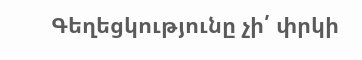Գեղեցկությունը չի՛ փրկի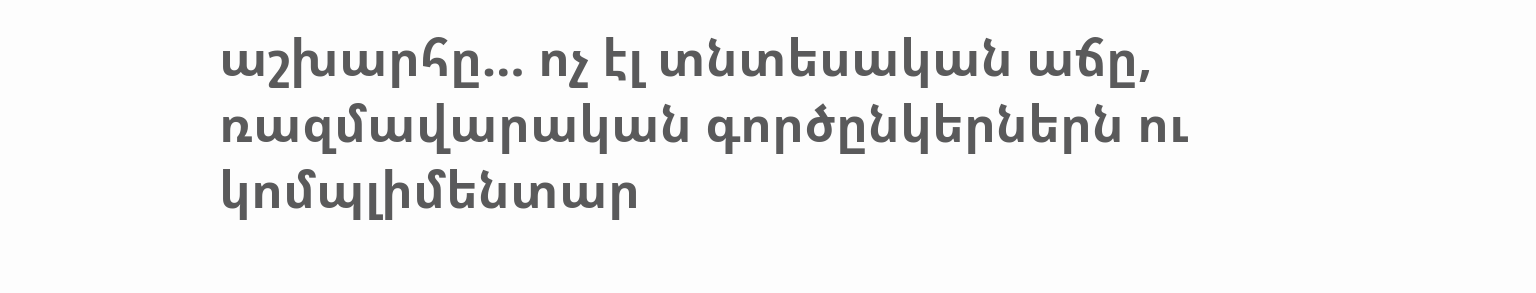աշխարհը… ոչ էլ տնտեսական աճը, ռազմավարական գործընկերներն ու կոմպլիմենտար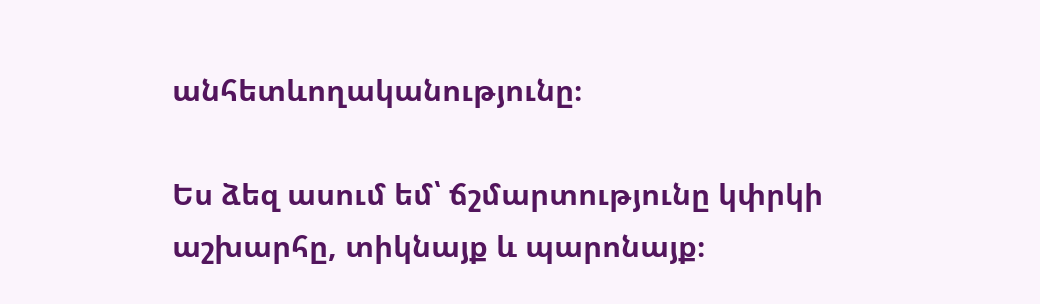անհետևողականությունը։

Ես ձեզ ասում եմ՝ ճշմարտությունը կփրկի աշխարհը, տիկնայք և պարոնայք։